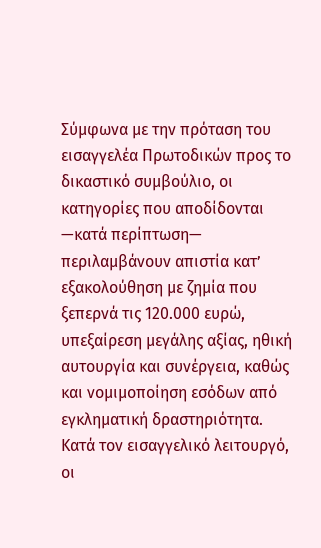Σύμφωνα με την πρόταση του εισαγγελέα Πρωτοδικών προς το δικαστικό συμβούλιο, οι κατηγορίες που αποδίδονται —κατά περίπτωση— περιλαμβάνουν απιστία κατ’ εξακολούθηση με ζημία που ξεπερνά τις 120.000 ευρώ, υπεξαίρεση μεγάλης αξίας, ηθική αυτουργία και συνέργεια, καθώς και νομιμοποίηση εσόδων από εγκληματική δραστηριότητα.
Κατά τον εισαγγελικό λειτουργό, οι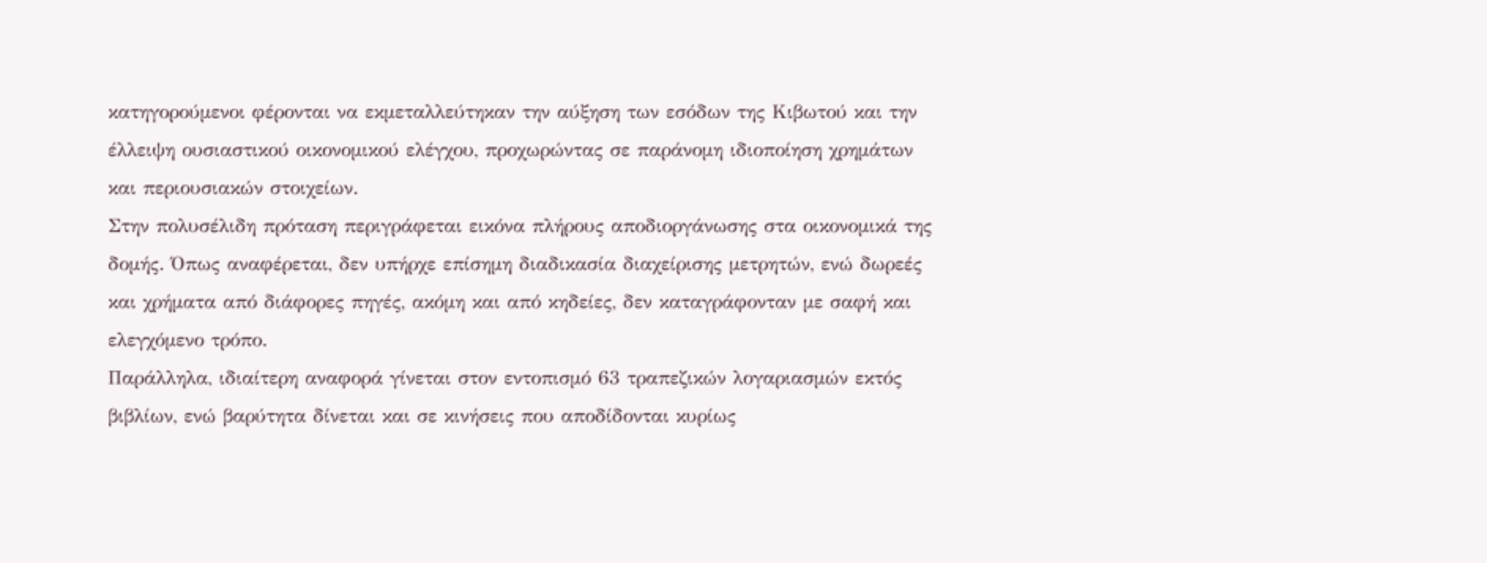κατηγορούμενοι φέρονται να εκμεταλλεύτηκαν την αύξηση των εσόδων της Κιβωτού και την έλλειψη ουσιαστικού οικονομικού ελέγχου, προχωρώντας σε παράνομη ιδιοποίηση χρημάτων και περιουσιακών στοιχείων.
Στην πολυσέλιδη πρόταση περιγράφεται εικόνα πλήρους αποδιοργάνωσης στα οικονομικά της δομής. Όπως αναφέρεται, δεν υπήρχε επίσημη διαδικασία διαχείρισης μετρητών, ενώ δωρεές και χρήματα από διάφορες πηγές, ακόμη και από κηδείες, δεν καταγράφονταν με σαφή και ελεγχόμενο τρόπο.
Παράλληλα, ιδιαίτερη αναφορά γίνεται στον εντοπισμό 63 τραπεζικών λογαριασμών εκτός βιβλίων, ενώ βαρύτητα δίνεται και σε κινήσεις που αποδίδονται κυρίως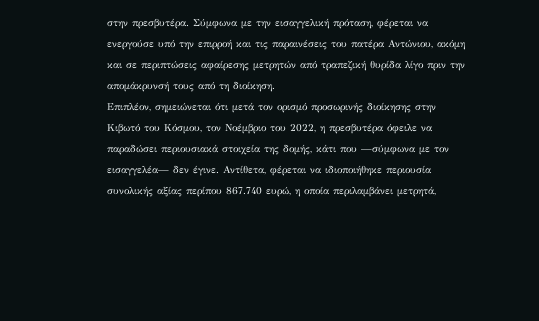στην πρεσβυτέρα. Σύμφωνα με την εισαγγελική πρόταση, φέρεται να ενεργούσε υπό την επιρροή και τις παραινέσεις του πατέρα Αντώνιου, ακόμη και σε περιπτώσεις αφαίρεσης μετρητών από τραπεζική θυρίδα λίγο πριν την απομάκρυνσή τους από τη διοίκηση.
Επιπλέον, σημειώνεται ότι μετά τον ορισμό προσωρινής διοίκησης στην Κιβωτό του Κόσμου, τον Νοέμβριο του 2022, η πρεσβυτέρα όφειλε να παραδώσει περιουσιακά στοιχεία της δομής, κάτι που —σύμφωνα με τον εισαγγελέα— δεν έγινε. Αντίθετα, φέρεται να ιδιοποιήθηκε περιουσία συνολικής αξίας περίπου 867.740 ευρώ, η οποία περιλαμβάνει μετρητά,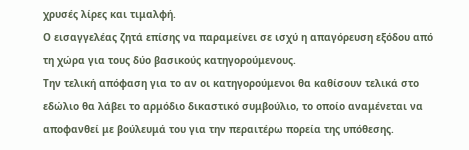χρυσές λίρες και τιμαλφή.
Ο εισαγγελέας ζητά επίσης να παραμείνει σε ισχύ η απαγόρευση εξόδου από τη χώρα για τους δύο βασικούς κατηγορούμενους.
Την τελική απόφαση για το αν οι κατηγορούμενοι θα καθίσουν τελικά στο εδώλιο θα λάβει το αρμόδιο δικαστικό συμβούλιο, το οποίο αναμένεται να αποφανθεί με βούλευμά του για την περαιτέρω πορεία της υπόθεσης.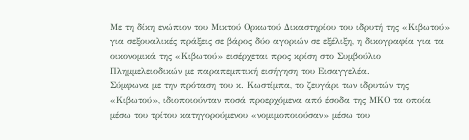Με τη δίκη ενώπιον του Μικτού Ορκωτού Δικαστηρίου του ιδρυτή της «Κιβωτού» για σεξουαλικές πράξεις σε βάρος δύο αγοριών σε εξέλιξη, η δικογραφία για τα οικονομικά της «Κιβωτού» εισέρχεται προς κρίση στο Συμβούλιο Πλημμελειοδικών με παραπεμπτική εισήγηση του Εισαγγελέα.
Σύμφωνα με την πρόταση του κ. Κωστίμπα, το ζευγάρι των ιδρυτών της «Κιβωτού», ιδιοποιούνταν ποσά προερχόμενα από έσοδα της ΜΚΟ τα οποία μέσω του τρίτου κατηγορούμενου «νομιμοποιούσαν» μέσω του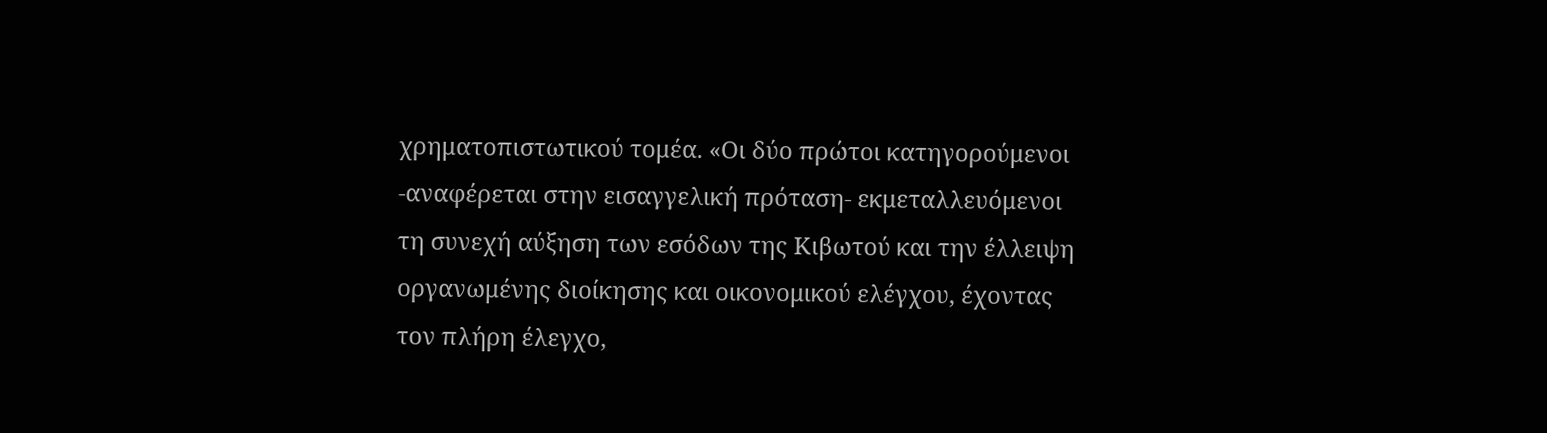χρηματοπιστωτικού τομέα. «Οι δύο πρώτοι κατηγορούμενοι -αναφέρεται στην εισαγγελική πρόταση- εκμεταλλευόμενοι τη συνεχή αύξηση των εσόδων της Κιβωτού και την έλλειψη οργανωμένης διοίκησης και οικονομικού ελέγχου, έχοντας τον πλήρη έλεγχο,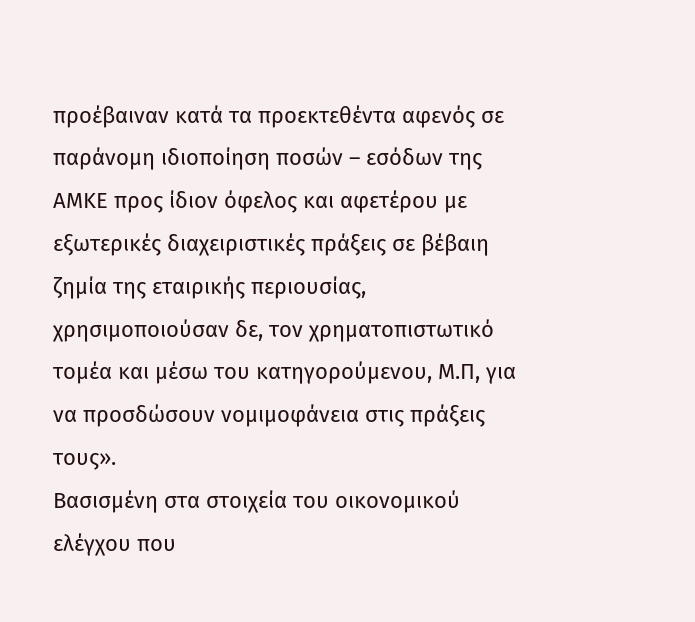προέβαιναν κατά τα προεκτεθέντα αφενός σε παράνομη ιδιοποίηση ποσών – εσόδων της ΑΜΚΕ προς ίδιον όφελος και αφετέρου με εξωτερικές διαχειριστικές πράξεις σε βέβαιη ζημία της εταιρικής περιουσίας, χρησιμοποιούσαν δε, τον χρηματοπιστωτικό τομέα και μέσω του κατηγορούμενου, Μ.Π, για να προσδώσουν νομιμοφάνεια στις πράξεις τους».
Βασισμένη στα στοιχεία του οικονομικού ελέγχου που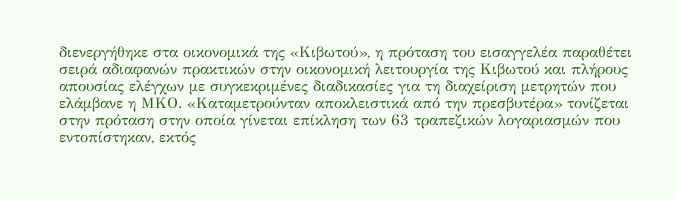διενεργήθηκε στα οικονομικά της «Κιβωτού», η πρόταση του εισαγγελέα παραθέτει σειρά αδιαφανών πρακτικών στην οικονομική λειτουργία της Κιβωτού και πλήρους απουσίας ελέγχων με συγκεκριμένες διαδικασίες για τη διαχείριση μετρητών που ελάμβανε η ΜΚΟ. «Καταμετρούνταν αποκλειστικά από την πρεσβυτέρα» τονίζεται στην πρόταση στην οποία γίνεται επίκληση των 63 τραπεζικών λογαριασμών που εντοπίστηκαν, εκτός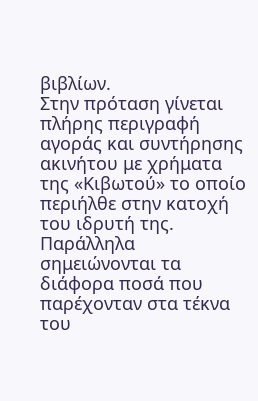βιβλίων.
Στην πρόταση γίνεται πλήρης περιγραφή αγοράς και συντήρησης ακινήτου με χρήματα της «Κιβωτού» το οποίο περιήλθε στην κατοχή του ιδρυτή της. Παράλληλα σημειώνονται τα διάφορα ποσά που παρέχονταν στα τέκνα του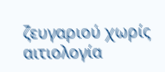ζευγαριού χωρίς αιτιολογία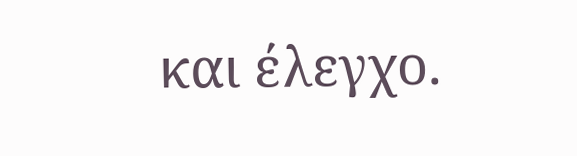και έλεγχο.